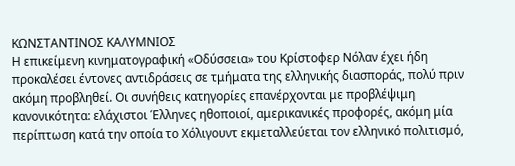ΚΩΝΣΤΑΝΤΙΝΟΣ ΚΑΛΥΜΝΙΟΣ
Η επικείμενη κινηματογραφική «Οδύσσεια» του Κρίστοφερ Νόλαν έχει ήδη προκαλέσει έντονες αντιδράσεις σε τμήματα της ελληνικής διασποράς, πολύ πριν ακόμη προβληθεί. Οι συνήθεις κατηγορίες επανέρχονται με προβλέψιμη κανονικότητα: ελάχιστοι Έλληνες ηθοποιοί, αμερικανικές προφορές, ακόμη μία περίπτωση κατά την οποία το Χόλιγουντ εκμεταλλεύεται τον ελληνικό πολιτισμό,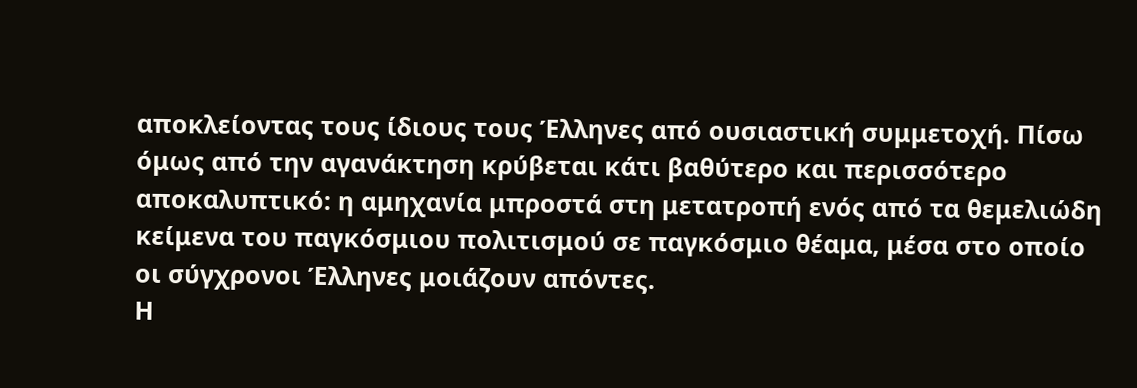αποκλείοντας τους ίδιους τους Έλληνες από ουσιαστική συμμετοχή. Πίσω όμως από την αγανάκτηση κρύβεται κάτι βαθύτερο και περισσότερο αποκαλυπτικό: η αμηχανία μπροστά στη μετατροπή ενός από τα θεμελιώδη κείμενα του παγκόσμιου πολιτισμού σε παγκόσμιο θέαμα, μέσα στο οποίο οι σύγχρονοι Έλληνες μοιάζουν απόντες.
Η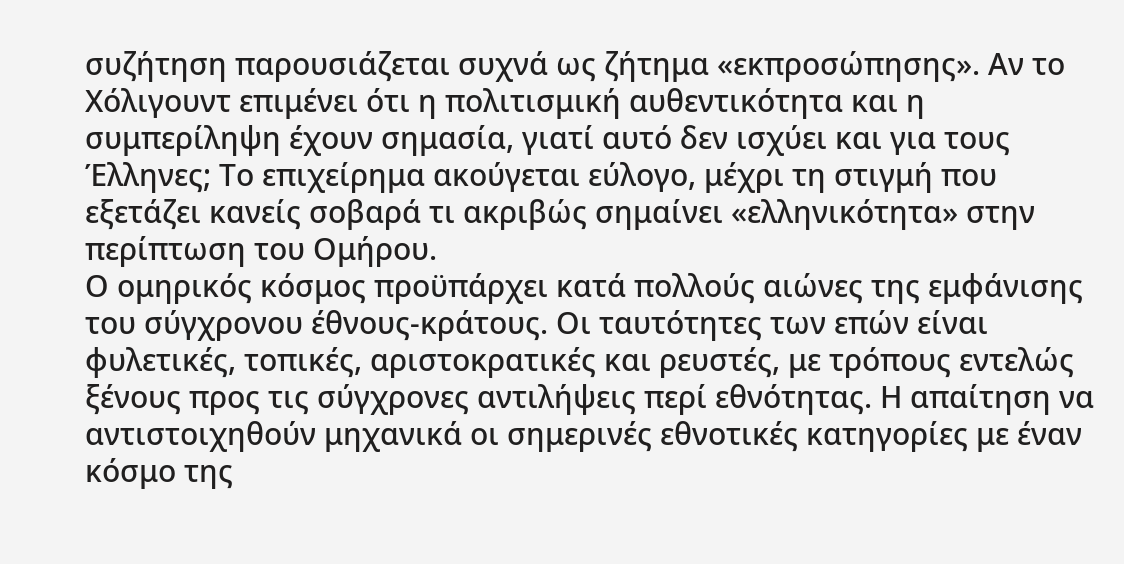συζήτηση παρουσιάζεται συχνά ως ζήτημα «εκπροσώπησης». Αν το Χόλιγουντ επιμένει ότι η πολιτισμική αυθεντικότητα και η συμπερίληψη έχουν σημασία, γιατί αυτό δεν ισχύει και για τους Έλληνες; Το επιχείρημα ακούγεται εύλογο, μέχρι τη στιγμή που εξετάζει κανείς σοβαρά τι ακριβώς σημαίνει «ελληνικότητα» στην περίπτωση του Ομήρου.
Ο ομηρικός κόσμος προϋπάρχει κατά πολλούς αιώνες της εμφάνισης του σύγχρονου έθνους-κράτους. Οι ταυτότητες των επών είναι φυλετικές, τοπικές, αριστοκρατικές και ρευστές, με τρόπους εντελώς ξένους προς τις σύγχρονες αντιλήψεις περί εθνότητας. Η απαίτηση να αντιστοιχηθούν μηχανικά οι σημερινές εθνοτικές κατηγορίες με έναν κόσμο της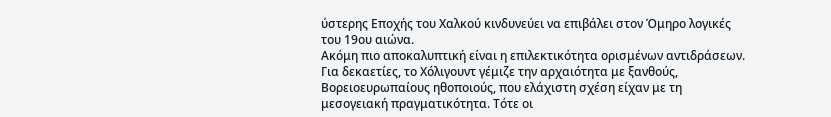ύστερης Εποχής του Χαλκού κινδυνεύει να επιβάλει στον Όμηρο λογικές του 19ου αιώνα.
Ακόμη πιο αποκαλυπτική είναι η επιλεκτικότητα ορισμένων αντιδράσεων. Για δεκαετίες, το Χόλιγουντ γέμιζε την αρχαιότητα με ξανθούς, Βορειοευρωπαίους ηθοποιούς, που ελάχιστη σχέση είχαν με τη μεσογειακή πραγματικότητα. Τότε οι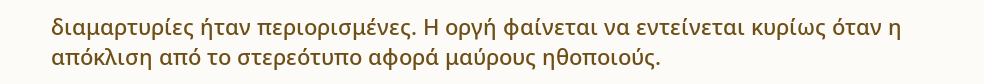διαμαρτυρίες ήταν περιορισμένες. Η οργή φαίνεται να εντείνεται κυρίως όταν η απόκλιση από το στερεότυπο αφορά μαύρους ηθοποιούς.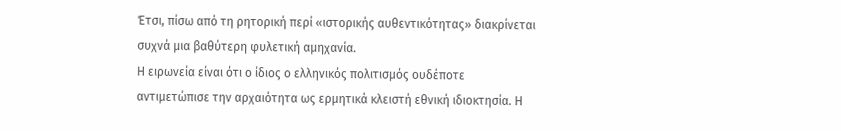Έτσι, πίσω από τη ρητορική περί «ιστορικής αυθεντικότητας» διακρίνεται συχνά μια βαθύτερη φυλετική αμηχανία.
Η ειρωνεία είναι ότι ο ίδιος ο ελληνικός πολιτισμός ουδέποτε αντιμετώπισε την αρχαιότητα ως ερμητικά κλειστή εθνική ιδιοκτησία. Η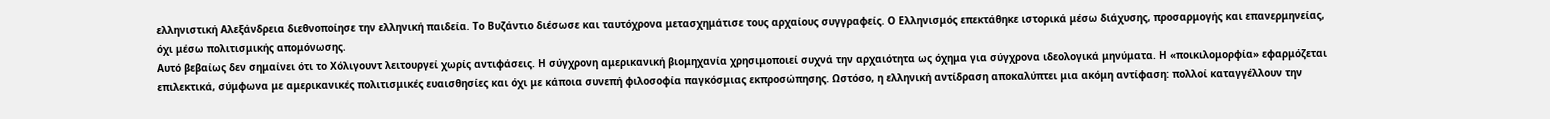ελληνιστική Αλεξάνδρεια διεθνοποίησε την ελληνική παιδεία. Το Βυζάντιο διέσωσε και ταυτόχρονα μετασχημάτισε τους αρχαίους συγγραφείς. Ο Ελληνισμός επεκτάθηκε ιστορικά μέσω διάχυσης, προσαρμογής και επανερμηνείας, όχι μέσω πολιτισμικής απομόνωσης.
Αυτό βεβαίως δεν σημαίνει ότι το Χόλιγουντ λειτουργεί χωρίς αντιφάσεις. Η σύγχρονη αμερικανική βιομηχανία χρησιμοποιεί συχνά την αρχαιότητα ως όχημα για σύγχρονα ιδεολογικά μηνύματα. Η «ποικιλομορφία» εφαρμόζεται επιλεκτικά, σύμφωνα με αμερικανικές πολιτισμικές ευαισθησίες και όχι με κάποια συνεπή φιλοσοφία παγκόσμιας εκπροσώπησης. Ωστόσο, η ελληνική αντίδραση αποκαλύπτει μια ακόμη αντίφαση: πολλοί καταγγέλλουν την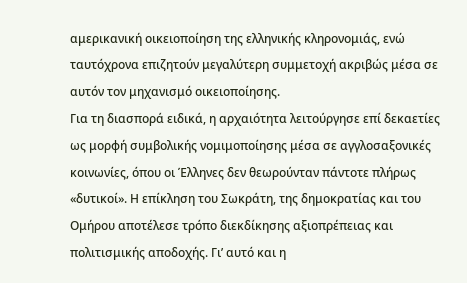αμερικανική οικειοποίηση της ελληνικής κληρονομιάς, ενώ ταυτόχρονα επιζητούν μεγαλύτερη συμμετοχή ακριβώς μέσα σε αυτόν τον μηχανισμό οικειοποίησης.
Για τη διασπορά ειδικά, η αρχαιότητα λειτούργησε επί δεκαετίες ως μορφή συμβολικής νομιμοποίησης μέσα σε αγγλοσαξονικές κοινωνίες, όπου οι Έλληνες δεν θεωρούνταν πάντοτε πλήρως «δυτικοί». Η επίκληση του Σωκράτη, της δημοκρατίας και του Ομήρου αποτέλεσε τρόπο διεκδίκησης αξιοπρέπειας και πολιτισμικής αποδοχής. Γι’ αυτό και η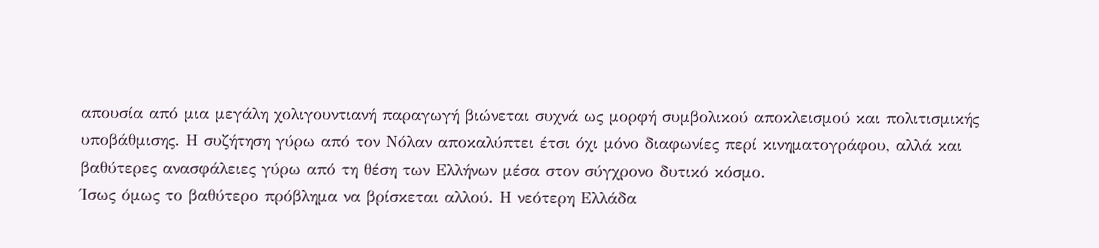απουσία από μια μεγάλη χολιγουντιανή παραγωγή βιώνεται συχνά ως μορφή συμβολικού αποκλεισμού και πολιτισμικής υποβάθμισης. Η συζήτηση γύρω από τον Νόλαν αποκαλύπτει έτσι όχι μόνο διαφωνίες περί κινηματογράφου, αλλά και βαθύτερες ανασφάλειες γύρω από τη θέση των Ελλήνων μέσα στον σύγχρονο δυτικό κόσμο.
Ίσως όμως το βαθύτερο πρόβλημα να βρίσκεται αλλού. Η νεότερη Ελλάδα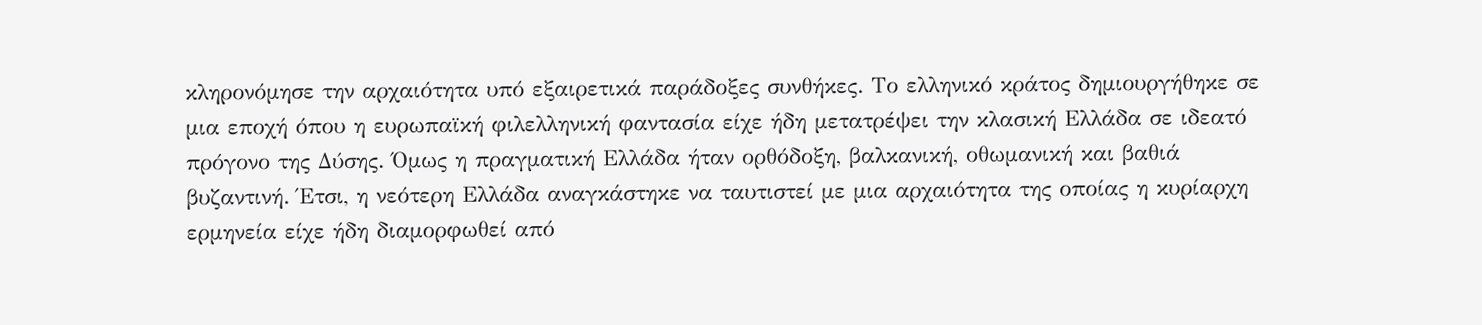κληρονόμησε την αρχαιότητα υπό εξαιρετικά παράδοξες συνθήκες. Το ελληνικό κράτος δημιουργήθηκε σε μια εποχή όπου η ευρωπαϊκή φιλελληνική φαντασία είχε ήδη μετατρέψει την κλασική Ελλάδα σε ιδεατό πρόγονο της Δύσης. Όμως η πραγματική Ελλάδα ήταν ορθόδοξη, βαλκανική, οθωμανική και βαθιά βυζαντινή. Έτσι, η νεότερη Ελλάδα αναγκάστηκε να ταυτιστεί με μια αρχαιότητα της οποίας η κυρίαρχη ερμηνεία είχε ήδη διαμορφωθεί από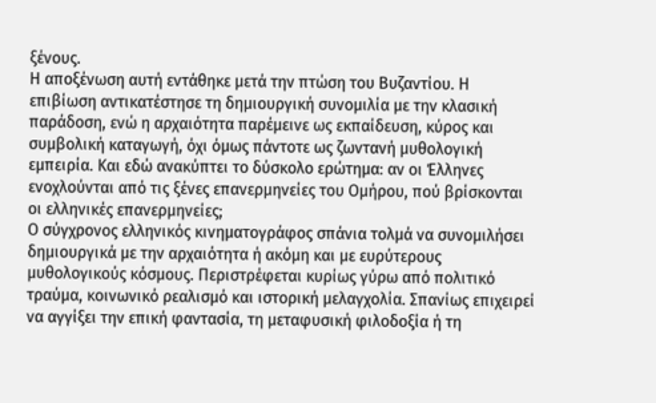ξένους.
Η αποξένωση αυτή εντάθηκε μετά την πτώση του Βυζαντίου. Η επιβίωση αντικατέστησε τη δημιουργική συνομιλία με την κλασική παράδοση, ενώ η αρχαιότητα παρέμεινε ως εκπαίδευση, κύρος και συμβολική καταγωγή, όχι όμως πάντοτε ως ζωντανή μυθολογική εμπειρία. Και εδώ ανακύπτει το δύσκολο ερώτημα: αν οι Έλληνες ενοχλούνται από τις ξένες επανερμηνείες του Ομήρου, πού βρίσκονται οι ελληνικές επανερμηνείες;
Ο σύγχρονος ελληνικός κινηματογράφος σπάνια τολμά να συνομιλήσει δημιουργικά με την αρχαιότητα ή ακόμη και με ευρύτερους μυθολογικούς κόσμους. Περιστρέφεται κυρίως γύρω από πολιτικό τραύμα, κοινωνικό ρεαλισμό και ιστορική μελαγχολία. Σπανίως επιχειρεί να αγγίξει την επική φαντασία, τη μεταφυσική φιλοδοξία ή τη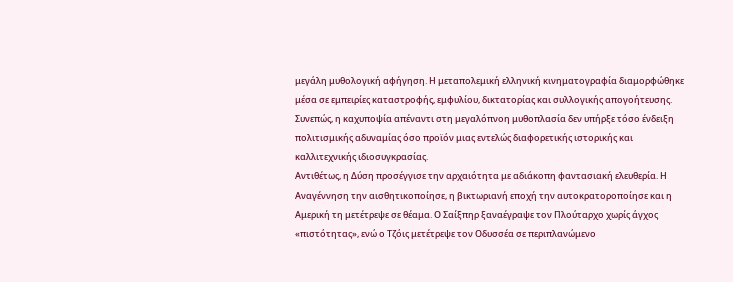μεγάλη μυθολογική αφήγηση. Η μεταπολεμική ελληνική κινηματογραφία διαμορφώθηκε μέσα σε εμπειρίες καταστροφής, εμφυλίου, δικτατορίας και συλλογικής απογοήτευσης. Συνεπώς, η καχυποψία απέναντι στη μεγαλόπνοη μυθοπλασία δεν υπήρξε τόσο ένδειξη πολιτισμικής αδυναμίας όσο προϊόν μιας εντελώς διαφορετικής ιστορικής και καλλιτεχνικής ιδιοσυγκρασίας.
Αντιθέτως, η Δύση προσέγγισε την αρχαιότητα με αδιάκοπη φαντασιακή ελευθερία. Η Αναγέννηση την αισθητικοποίησε, η βικτωριανή εποχή την αυτοκρατοροποίησε και η Αμερική τη μετέτρεψε σε θέαμα. Ο Σαίξπηρ ξαναέγραψε τον Πλούταρχο χωρίς άγχος «πιστότητας», ενώ ο Τζόις μετέτρεψε τον Οδυσσέα σε περιπλανώμενο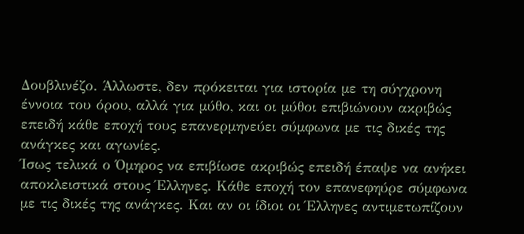Δουβλινέζο. Άλλωστε, δεν πρόκειται για ιστορία με τη σύγχρονη έννοια του όρου, αλλά για μύθο, και οι μύθοι επιβιώνουν ακριβώς επειδή κάθε εποχή τους επανερμηνεύει σύμφωνα με τις δικές της ανάγκες και αγωνίες.
Ίσως τελικά ο Όμηρος να επιβίωσε ακριβώς επειδή έπαψε να ανήκει αποκλειστικά στους Έλληνες. Κάθε εποχή τον επανεφηύρε σύμφωνα με τις δικές της ανάγκες. Και αν οι ίδιοι οι Έλληνες αντιμετωπίζουν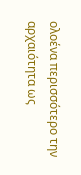ολοένα περισσότερο την αρχαιότητα ως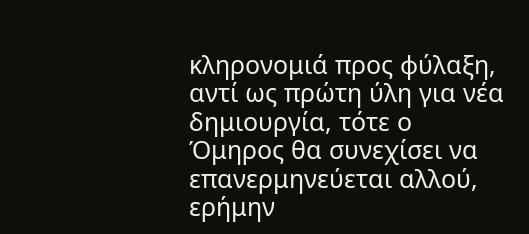κληρονομιά προς φύλαξη, αντί ως πρώτη ύλη για νέα δημιουργία, τότε ο Όμηρος θα συνεχίσει να επανερμηνεύεται αλλού, ερήμην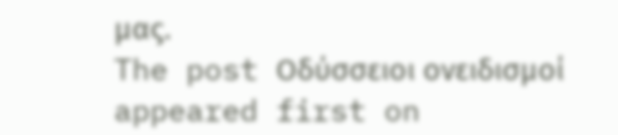μας.
The post Οδύσσειοι ονειδισμοί appeared first on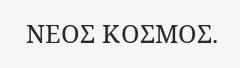ΝΕΟΣ ΚΟΣΜΟΣ.